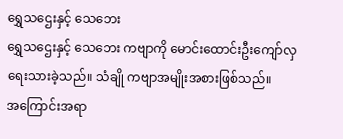ရွှေသဌေးနှင့် သေဘေး
ရွှေသဌေးနှင့် သေဘေး ကဗျာကို မောင်းထောင်းဦးကျော်လှ ရေးသားခဲ့သည်။ သံချို ကဗျာအမျိုးအစားဖြစ်သည်။
အကြောင်းအရာ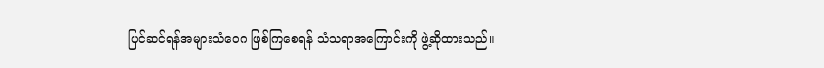ပြင်ဆင်ရန်အများသံဝေဂ ဖြစ်ကြစေရန် သံသရာအကြောင်းကို ဖွဲ့ဆိုထားသည်။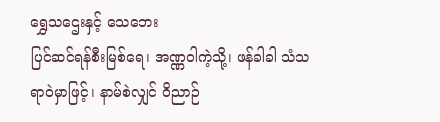ရွှေသဌေးနှင့် သေဘေး
ပြင်ဆင်ရန်စီးမြစ်ရေ၊ အဏ္ဏဝါကဲ့သို့၊ ဖန်ခါခါ သံသရာဝဲမှာဖြင့်၊ နာမ်စဲလျှင် ဝိညာဉ်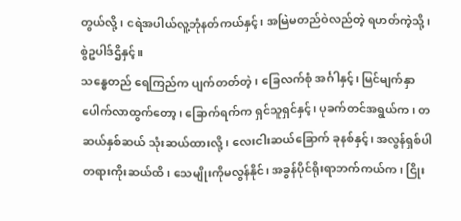တွယ်လို့၊ ငရဲအပါယ်လူ့ဘုံနတ်ကယ်နှင့်၊ အမြဲမတည်ဝဲလည်တဲ့ ရဟတ်ကဲ့သို့၊ စွဲဥပါဒ်ဌိနှင့်။
သန္ဓေတည် ရေကြည်က ပျက်တတ်တဲ့၊ ခြေလက်စုံ အင်္ဂါနှင့်၊ မြင်မျက်နှာ ပေါက်လာထွက်တော့၊ ခြောက်ရက်က ရှင်သူရှင်နှင့်၊ ပုခက်တင်အရွယ်က၊ တဆယ်နှစ်ဆယ် သုံးဆယ်ထားလို့၊ လေးငါးဆယ်ခြောက် ခုနစ်နှင့်၊ အလွန်ရှစ်ပါ တရားကိုးဆယ်ထိ၊ သေမျိုးကိုမလွန်နိုင်၊ အခွန်ပိုင်ရိုးရာဘက်ကယ်က၊ ငြိုး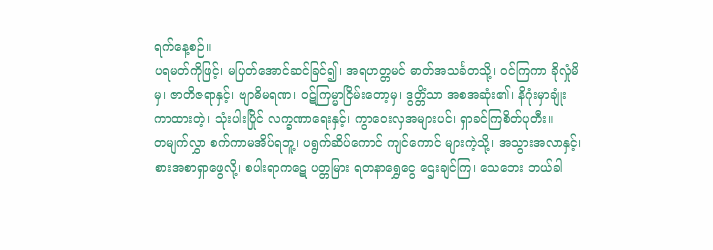ရက်နေ့စဉ်။
ပရမတ်ကိုဖြင့်၊ မပြတ်အောင်ဆင်ခြင်၍၊ အရဟတ္တမင် ဓာတ်အသင်္ခတသို့၊ ဝင်ကြကာ ခိုလှုံမိမှ၊ ဇာတိဇရာနှင့်၊ ဗျာဓိမရဏ၊ ဝဋ်ကြမ္မာငြိမ်းတော့မှ၊ ဒွတ္တိံသာ အစအဆုံး၏၊ နိဂုံးမှာချုံးကာထားတဲ့၊ သုံးပါးပြိုင် လက္ခဏာရေးနှင့်၊ ကွာဝေးလှအများပင်၊ ရှာခင်ကြစိတ်ပုတီး။
တမျက်လွှာ စက်ကာမအိပ်ရဘူ့၊ ပရွက်ဆိပ်ကောင် ကျင်ကောင် များကဲ့သို့၊ အသွားအလာနှင့်၊ စားအစာရှာဖွေလို့၊ စပါးရာကဋေ ပတ္တမြား ရတနာရွှေငွေ ဌေးချင်ကြ၊ သေဘေး ဘယ်ခါ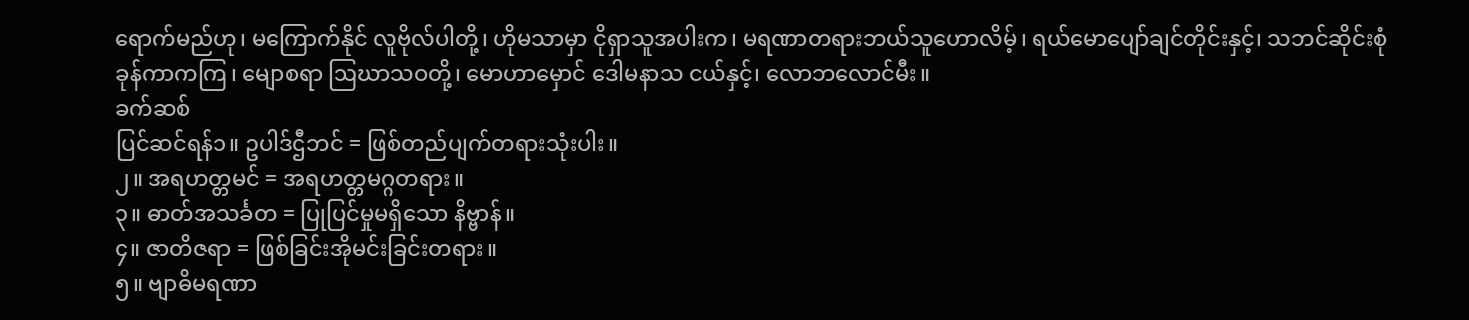ရောက်မည်ဟု၊ မကြောက်နိုင် လူဗိုလ်ပါတို့၊ ဟိုမသာမှာ ငိုရှာသူအပါးက၊ မရဏာတရားဘယ်သူဟောလိမ့်၊ ရယ်မောပျော်ချင်တိုင်းနှင့်၊ သဘင်ဆိုင်းစုံ ခုန်ကာကကြ၊ မျောစရာ ဩဃာသဝတို့၊ မောဟာမှောင် ဒေါမနာသ ငယ်နှင့်၊ လောဘလောင်မီး။
ခက်ဆစ်
ပြင်ဆင်ရန်၁။ ဥပါဒ်ဌီဘင် = ဖြစ်တည်ပျက်တရားသုံးပါး။
၂။ အရဟတ္တမင် = အရဟတ္တမဂ္ဂတရား။
၃။ ဓာတ်အသင်္ခတ = ပြုပြင်မှုမရှိသော နိဗ္ဗာန်။
၄။ ဇာတိဇရာ = ဖြစ်ခြင်းအိုမင်းခြင်းတရား။
၅။ ဗျာဓိမရဏာ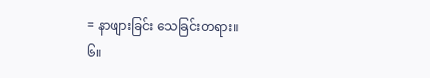= နာဖျားခြင်း သေခြင်းတရား။
၆။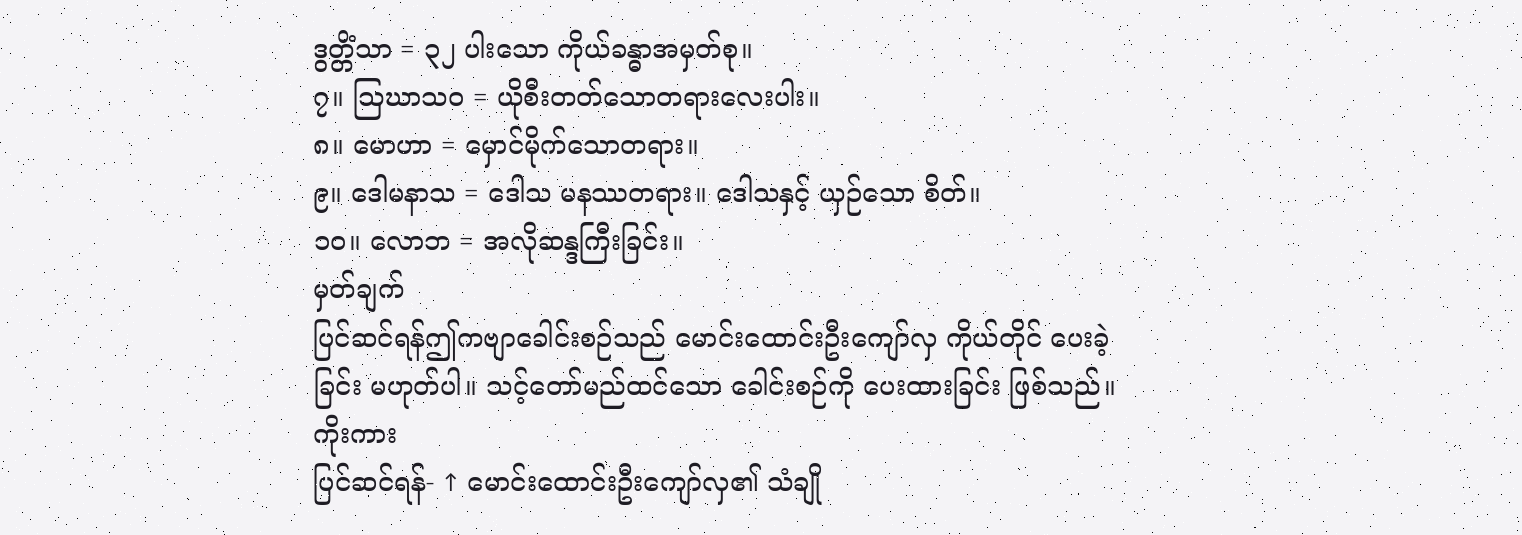ဒွတ္တိံသာ = ၃၂ ပါးသော ကိုယ်ခန္ဓာအမှတ်စု။
၇။ ဩဃာသဝ = ယိုစီးတတ်သောတရားလေးပါး။
၈။ မောဟာ = မှောင်မိုက်သောတရား။
၉။ ဒေါမနာသ = ဒေါသ မနဿတရား။ ဒေါသနှင့် ယှဉ်သော စိတ်။
၁၀။ လောဘ = အလိုဆန္ဒကြီးခြင်း။
မှတ်ချက်
ပြင်ဆင်ရန်ဤကဗျာခေါင်းစဉ်သည် မောင်းထောင်းဦးကျော်လှ ကိုယ်တိုင် ပေးခဲ့ခြင်း မဟုတ်ပါ။ သင့်တော်မည်ထင်သော ခေါင်းစဉ်ကို ပေးထားခြင်း ဖြစ်သည်။
ကိုးကား
ပြင်ဆင်ရန်- ↑ မောင်းထောင်းဦးကျော်လှ၏ သံချို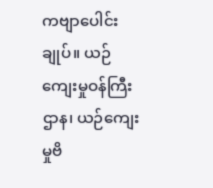ကဗျာပေါင်းချုပ်။ ယဉ်ကျေးမှုဝန်ကြီးဌာန၊ ယဉ်ကျေးမှုဗိ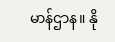မာန်ဌာန။ နို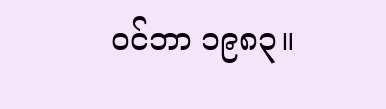ဝင်ဘာ ၁၉၈၃။